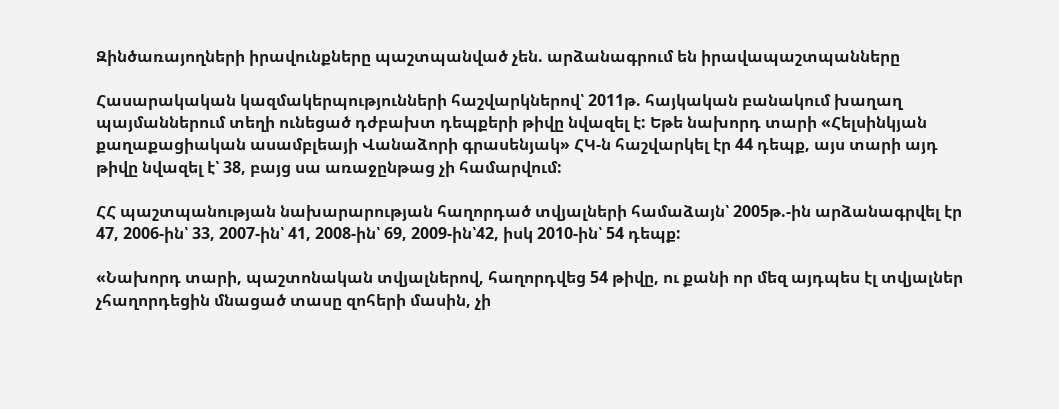Զինծառայողների իրավունքները պաշտպանված չեն. արձանագրում են իրավապաշտպանները

Հասարակական կազմակերպությունների հաշվարկներով՝ 2011թ. հայկական բանակում խաղաղ պայմաններում տեղի ունեցած դժբախտ դեպքերի թիվը նվազել է: Եթե նախորդ տարի «Հելսինկյան քաղաքացիական ասամբլեայի Վանաձորի գրասենյակ» ՀԿ-ն հաշվարկել էր 44 դեպք, այս տարի այդ թիվը նվազել է՝ 38, բայց սա առաջընթաց չի համարվում:

ՀՀ պաշտպանության նախարարության հաղորդած տվյալների համաձայն՝ 2005թ.-ին արձանագրվել էր 47, 2006-ին՝ 33, 2007-ին՝ 41, 2008-ին՝ 69, 2009-ին՝42, իսկ 2010-ին՝ 54 դեպք:

«Նախորդ տարի, պաշտոնական տվյալներով, հաղորդվեց 54 թիվը, ու քանի որ մեզ այդպես էլ տվյալներ չհաղորդեցին մնացած տասը զոհերի մասին, չի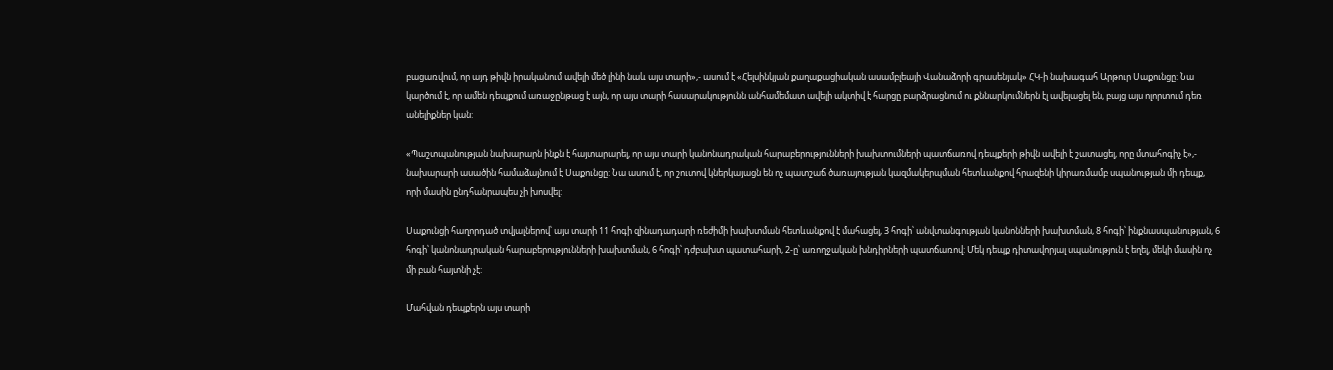բացառվում, որ այդ թիվն իրականում ավելի մեծ լինի նաև այս տարի»,- ասում է «Հելսինկյան քաղաքացիական ասամբլեայի Վանաձորի գրասենյակ» ՀԿ-ի նախագահ Արթուր Սաքունցը: Նա կարծում է, որ ամեն դեպքում առաջընթաց է այն, որ այս տարի հասարակությունն անհամեմատ ավելի ակտիվ է հարցը բարձրացնում ու քննարկումներն էլ ավելացել են, բայց այս ոլորտում դեռ անելիքներ կան:

«Պաշտպանության նախարարն ինքն է հայտարարել, որ այս տարի կանոնադրական հարաբերությունների խախտումների պատճառով դեպքերի թիվն ավելի է շատացել, որը մտահոգիչ է»,- նախարարի ասածին համաձայնում է Սաքունցը: Նա ասում է, որ շուտով կներկայացն են ոչ պատշաճ ծառայության կազմակերպման հետևանքով հրազենի կիրառմամբ սպանության մի դեպք, որի մասին ընդհանրապես չի խոսվել:

Սաքունցի հաղորդած տվյալներով՝ այս տարի 11 հոգի զինադադարի ռեժիմի խախտման հետևանքով է մահացել, 3 հոգի՝ անվտանգության կանոնների խախտման, 8 հոգի՝ ինքնասպանության, 6 հոգի՝ կանոնադրական հարաբերությունների խախտման, 6 հոգի՝ դժբախտ պատահարի, 2-ը՝ առողջական խնդիրների պատճառով: Մեկ դեպք դիտավորյալ սպանություն է եղել, մեկի մասին ոչ մի բան հայտնի չէ:

Մահվան դեպքերն այս տարի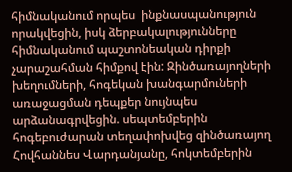հիմնականում որպես  ինքնասպանություն որակվեցին, իսկ ձերբակալությունները հիմնականում պաշտոնեական դիրքի չարաշահման հիմքով էին: Զինծառայողների խեղումների, հոգեկան խանգարմուների առաջացման դեպքեր նույնպես արձանագրվեցին. սեպտեմբերին հոգեբուժարան տեղափոխվեց զինծառայող Հովհաննես Վարդանյանը, հոկտեմբերին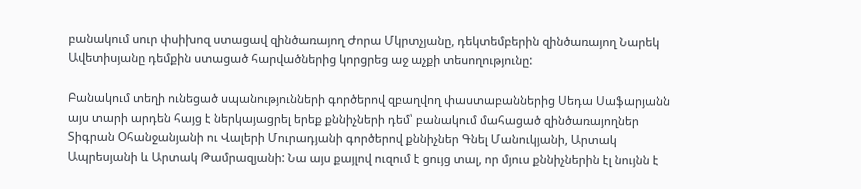բանակում սուր փսիխոզ ստացավ զինծառայող Ժորա Մկրտչյանը, դեկտեմբերին զինծառայող Նարեկ Ավետիսյանը դեմքին ստացած հարվածներից կորցրեց աջ աչքի տեսողությունը:

Բանակում տեղի ունեցած սպանությունների գործերով զբաղվող փաստաբաններից Սեդա Սաֆարյանն այս տարի արդեն հայց է ներկայացրել երեք քննիչների դեմ՝ բանակում մահացած զինծառայողներ Տիգրան Օհանջանյանի ու Վալերի Մուրադյանի գործերով քննիչներ Գնել Մանուկյանի, Արտակ Ապրեսյանի և Արտակ Թամրազյանի: Նա այս քայլով ուզում է ցույց տալ, որ մյուս քննիչներին էլ նույնն է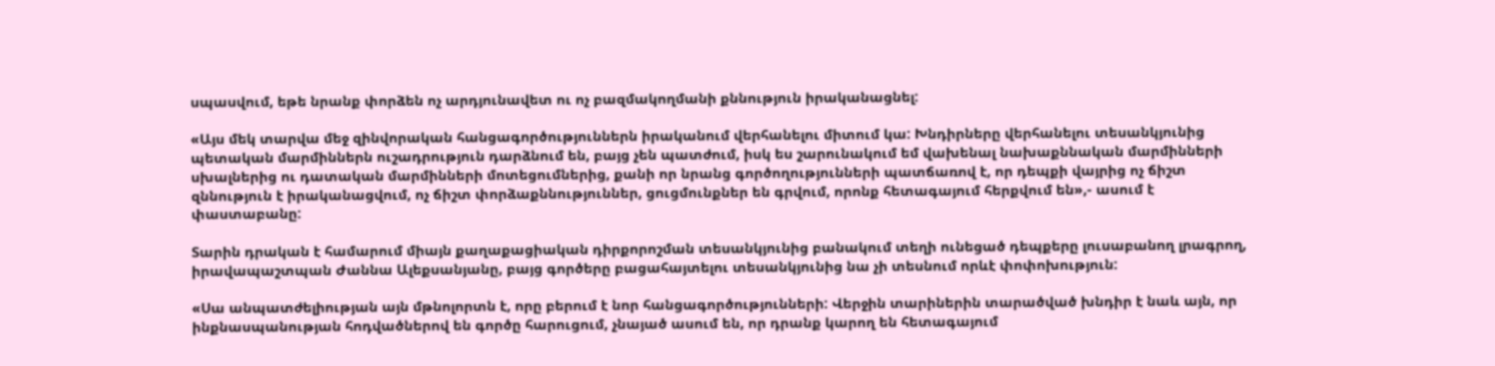սպասվում, եթե նրանք փորձեն ոչ արդյունավետ ու ոչ բազմակողմանի քննություն իրականացնել:

«Այս մեկ տարվա մեջ զինվորական հանցագործություններն իրականում վերհանելու միտում կա: Խնդիրները վերհանելու տեսանկյունից պետական մարմիններն ուշադրություն դարձնում են, բայց չեն պատժում, իսկ ես շարունակում եմ վախենալ նախաքննական մարմինների սխալներից ու դատական մարմինների մոտեցումներից, քանի որ նրանց գործողությունների պատճառով է, որ դեպքի վայրից ոչ ճիշտ զննություն է իրականացվում, ոչ ճիշտ փորձաքննություններ, ցուցմունքներ են գրվում, որոնք հետագայում հերքվում են»,- ասում է փաստաբանը:

Տարին դրական է համարում միայն քաղաքացիական դիրքորոշման տեսանկյունից բանակում տեղի ունեցած դեպքերը լուսաբանող լրագրող, իրավապաշտպան Ժաննա Ալեքսանյանը, բայց գործերը բացահայտելու տեսանկյունից նա չի տեսնում որևէ փոփոխություն:

«Սա անպատժելիության այն մթնոլորտն է, որը բերում է նոր հանցագործությունների: Վերջին տարիներին տարածված խնդիր է նաև այն, որ ինքնասպանության հոդվածներով են գործը հարուցում, չնայած ասում են, որ դրանք կարող են հետագայում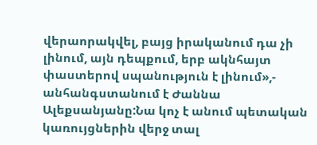վերաորակվել, բայց իրականում դա չի լինում, այն դեպքում, երբ ակնհայտ փաստերով սպանություն է լինում»,- անհանգստանում է Ժաննա Ալեքսանյանը:Նա կոչ է անում պետական կառույցներին վերջ տալ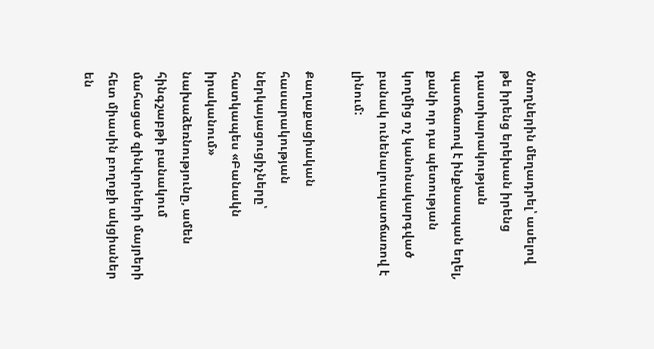ծնողներին մեղադրել՝ ասելով թե իրենց երեխան իրենց դաստիարակության պատճառով է ինքնասպան եղել, քանի որ դա պետության կողմից ոչ կանոնակարգված բանակ ունենալուպատճառով է լինում:

Քաղաքացիական հասարակության ներկայացուցիչները՝ հատկապես «Բանակն իրականում» նախաձեռնությունը, ամեն հինգշաբթի բանակում մահացած զինվորների մայրերի հետ միասին բողոքի ակցիաներ են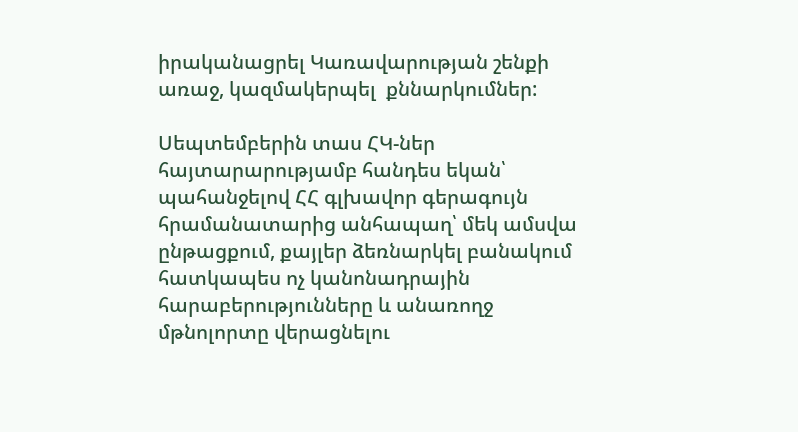իրականացրել Կառավարության շենքի առաջ, կազմակերպել  քննարկումներ:

Սեպտեմբերին տաս ՀԿ-ներ հայտարարությամբ հանդես եկան՝ պահանջելով ՀՀ գլխավոր գերագույն  հրամանատարից անհապաղ՝ մեկ ամսվա ընթացքում, քայլեր ձեռնարկել բանակում հատկապես ոչ կանոնադրային հարաբերությունները և անառողջ մթնոլորտը վերացնելու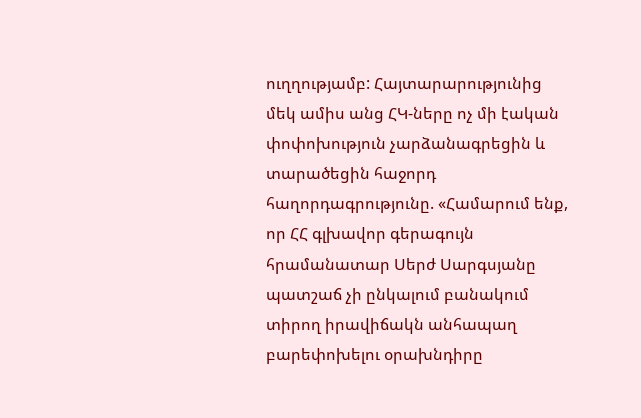ուղղությամբ: Հայտարարությունից մեկ ամիս անց ՀԿ-ները ոչ մի էական փոփոխություն չարձանագրեցին և տարածեցին հաջորդ հաղորդագրությունը. «Համարում ենք, որ ՀՀ գլխավոր գերագույն հրամանատար Սերժ Սարգսյանը պատշաճ չի ընկալում բանակում տիրող իրավիճակն անհապաղ բարեփոխելու օրախնդիրը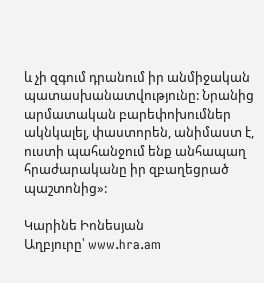և չի զգում դրանում իր անմիջական պատասխանատվությունը: Նրանից արմատական բարեփոխումներ ակնկալել, փաստորեն, անիմաստ է, ուստի պահանջում ենք անհապաղ հրաժարականը իր զբաղեցրած պաշտոնից»:

Կարինե Իոնեսյան
Աղբյուրը՝ www.hra.am